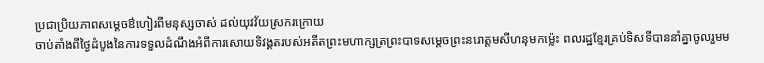ប្រជាប្រិយភាពសម្តេចឳហៀរពីមនុស្សចាស់ ដល់យុវវ័យស្រករក្រោយ
ចាប់តាំងពីថ្ងៃដំបូងនៃការទទួលដំណឹងអំពីការសោយទិវង្គតរបស់អតីតព្រះមហាក្សត្រព្រះបាទសម្តេចព្រះនរោត្តមសីហនុមកម្ល៉េះ ពលរដ្ឋខ្មែរគ្រប់ទិសទីបាននាំគ្នាចូលរួមម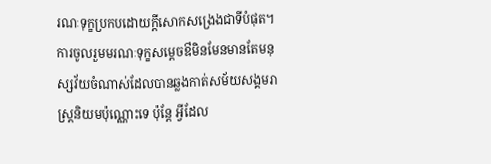រណៈទុក្ខប្រកបដោយក្តីសោកសង្រេងជាទីបំផុត។ ការចូលរួមមរណៈទុក្ខសម្តេចឳមិនមែនមានតែមនុស្សវ័យចំណាស់ដែលបានឆ្លងកាត់សម័យសង្គមរាស្ត្រនិយមប៉ុណ្ណោះទេ ប៉ុន្តែ អ្វីដែល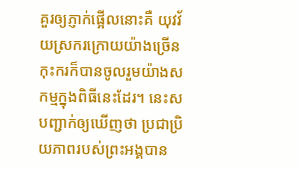គួរឲ្យភ្ញាក់ផ្អើលនោះគឺ យុវវ័យស្រករក្រោយយ៉ាងច្រើនកុះករក៏បានចូលរួមយ៉ាងសកម្មក្នុងពិធីនេះដែរ។ នេះសបញ្ជាក់ឲ្យឃើញថា ប្រជាប្រិយភាពរបស់ព្រះអង្គបាន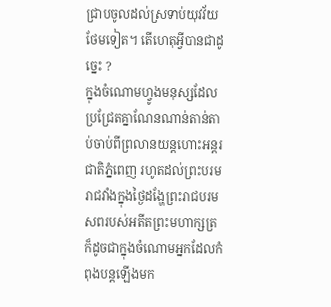ជ្រាបចូលដល់ស្រទាប់យុវវ័យថែមទៀត។ តើហេតុអ្វីបានជាដូច្នេះ ?
ក្នុងចំណោមហ្វូងមនុស្សដែលប្រជ្រែតគ្នាណែនណាន់តាន់តាប់ចាប់ពីព្រលានយន្តហោះអន្តរជាតិភ្នំពេញ រហូតដល់ព្រះបរមរាជវាំងក្នុងថ្ងៃដង្ហែព្រះរាជបរមសពរបស់អតីតព្រះមហាក្សត្រ ក៏ដូចជាក្នុងចំណោមអ្នកដែលកំពុងបន្តឡើងមក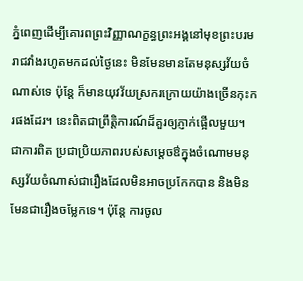ភ្នំពេញដើម្បីគោរពព្រះវិញ្ញាណក្ខន្ធព្រះអង្គនៅមុខព្រះបរមរាជវាំងរហូតមកដល់ថ្ងៃនេះ មិនមែនមានតែមនុស្សវ័យចំណាស់ទេ ប៉ុន្តែ ក៏មានយុវវ័យស្រករក្រោយយ៉ាងច្រើនកុះករផងដែរ។ នេះពិតជាព្រឹត្តិការណ៍ដ៏គួរឲ្យភ្ញាក់ផ្អើលមួយ។ ជាការពិត ប្រជាប្រិយភាពរបស់សម្តេចឳក្នុងចំណោមមនុស្សវ័យចំណាស់ជារឿងដែលមិនអាចប្រកែកបាន និងមិនមែនជារឿងចម្លែកទេ។ ប៉ុន្តែ ការចូល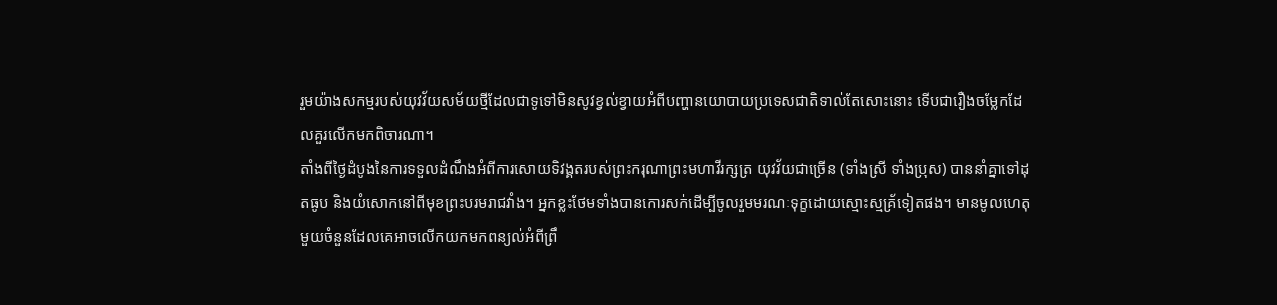រួមយ៉ាងសកម្មរបស់យុវវ័យសម័យថ្មីដែលជាទូទៅមិនសូវខ្វល់ខ្វាយអំពីបញ្ហានយោបាយប្រទេសជាតិទាល់តែសោះនោះ ទើបជារឿងចម្លែកដែលគួរលើកមកពិចារណា។
តាំងពីថ្ងៃដំបូងនៃការទទួលដំណឹងអំពីការសោយទិវង្គតរបស់ព្រះករុណាព្រះមហាវីរក្សត្រ យុវវ័យជាច្រើន (ទាំងស្រី ទាំងប្រុស) បាននាំគ្នាទៅដុតធូប និងយំសោកនៅពីមុខព្រះបរមរាជវាំង។ អ្នកខ្លះថែមទាំងបានកោរសក់ដើម្បីចូលរួមមរណៈទុក្ខដោយស្មោះស្មគ្រ័ទៀតផង។ មានមូលហេតុមួយចំនួនដែលគេអាចលើកយកមកពន្យល់អំពីព្រឹ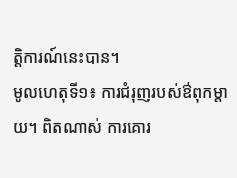ត្តិការណ៍នេះបាន។
មូលហេតុទី១៖ ការជំរុញរបស់ឳពុកម្តាយ។ ពិតណាស់ ការគោរ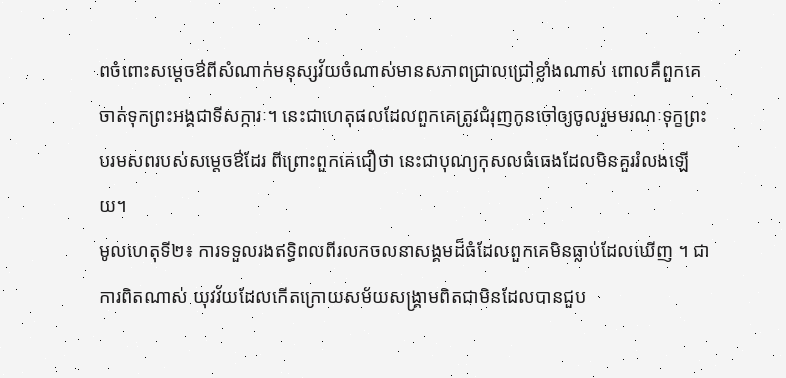ពចំពោះសម្តេចឳពីសំណាក់មនុស្សវ័យចំណាស់មានសភាពជ្រាលជ្រៅខ្លាំងណាស់ ពោលគឺពួកគេចាត់ទុកព្រះអង្គជាទីសក្ការៈ។ នេះជាហេតុផលដែលពួកគេត្រូវជំរុញកូនចៅឲ្យចូលរួមមរណៈទុក្ខព្រះបរមសពរបស់សម្តេចឳដែរ ពីព្រោះពួកគេជឿថា នេះជាបុណ្យកុសលធំធេងដែលមិនគួររំលងឡើយ។
មូលហេតុទី២៖ ការទទួលរងឥទ្ធិពលពីរលកចលនាសង្គមដ៏ធំដែលពួកគេមិនធ្លាប់ដែលឃើញ ។ ជាការពិតណាស់ យុវវ័យដែលកើតក្រោយសម័យសង្គ្រាមពិតជាមិនដែលបានជួប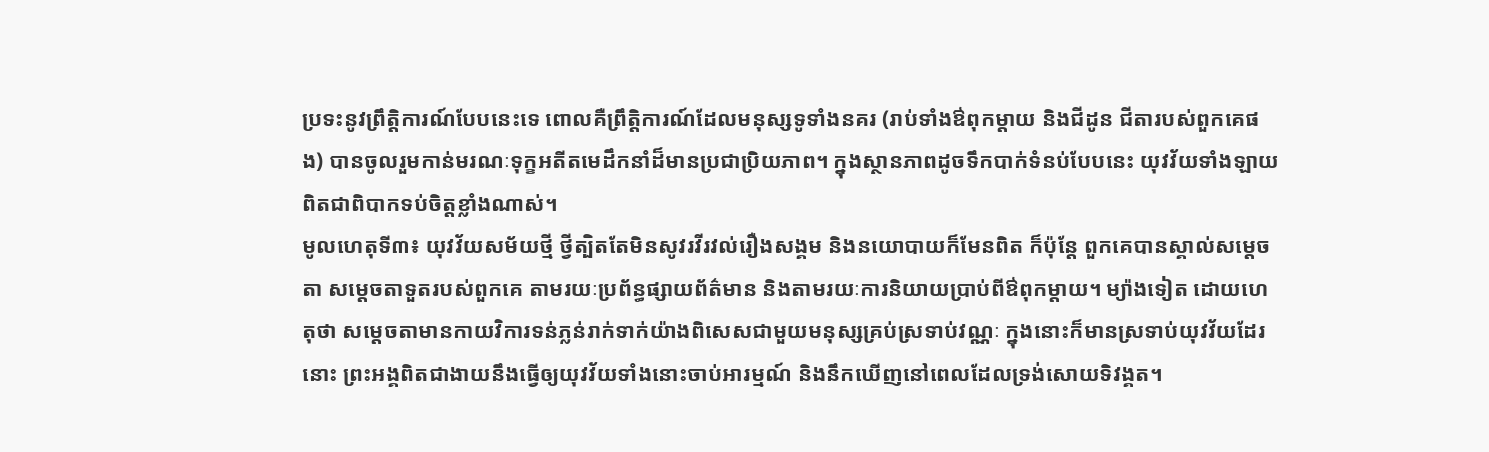ប្រទះនូវព្រឹត្តិការណ៍បែបនេះទេ ពោលគឺព្រឹត្តិការណ៍ដែលមនុស្សទូទាំងនគរ (រាប់ទាំងឳពុកម្តាយ និងជីដូន ជីតារបស់ពួកគេផង) បានចូលរួមកាន់មរណៈទុក្ខអតីតមេដឹកនាំដ៏មានប្រជាប្រិយភាព។ ក្នុងស្ថានភាពដូចទឹកបាក់ទំនប់បែបនេះ យុវវ័យទាំងឡាយពិតជាពិបាកទប់ចិត្តខ្លាំងណាស់។
មូលហេតុទី៣៖ យុវវ័យសម័យថ្មី ថ្វីត្បិតតែមិនសូវរវីរវល់រឿងសង្គម និងនយោបាយក៏មែនពិត ក៏ប៉ុន្តែ ពួកគេបានស្គាល់សម្តេចតា សម្តេចតាទួតរបស់ពួកគេ តាមរយៈប្រព័ន្ធផ្សាយព័ត៌មាន និងតាមរយៈការនិយាយប្រាប់ពីឳពុកម្តាយ។ ម្យ៉ាងទៀត ដោយហេតុថា សម្តេចតាមានកាយវិការទន់ភ្លន់រាក់ទាក់យ៉ាងពិសេសជាមួយមនុស្សគ្រប់ស្រទាប់វណ្ណៈ ក្នុងនោះក៏មានស្រទាប់យុវវ័យដែរនោះ ព្រះអង្គពិតជាងាយនឹងធ្វើឲ្យយុវវ័យទាំងនោះចាប់អារម្មណ៍ និងនឹកឃើញនៅពេលដែលទ្រង់សោយទិវង្គត។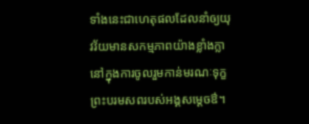ទាំងនេះជាហេតុផលដែលនាំឲ្យយុវវ័យមានសកម្មភាពយ៉ាងខ្លាំងក្លានៅក្នុងការចូលរួមកាន់មរណៈទុក្ខព្រះបរមសពរបស់អង្គសម្តេចឳ។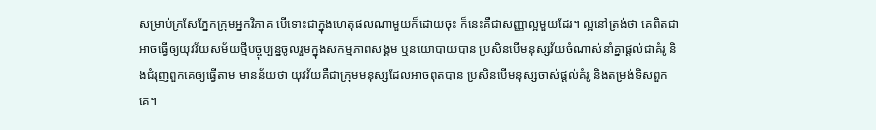សម្រាប់ក្រសែភ្នែកក្រុមអ្នកវិភាគ បើទោះជាក្នុងហេតុផលណាមួយក៏ដោយចុះ ក៏នេះគឺជាសញ្ញាល្អមួយដែរ។ ល្អនៅត្រង់ថា គេពិតជាអាចធ្វើឲ្យយុវវ័យសម័យថ្មីបច្ចុប្បន្នចូលរួមក្នុងសកម្មភាពសង្គម ឬនយោបាយបាន ប្រសិនបើមនុស្សវ័យចំណាស់នាំគ្នាផ្តល់ជាគំរូ និងជំរុញពួកគេឲ្យធ្វើតាម មានន័យថា យុវវ័យគឺជាក្រុមមនុស្សដែលអាចពុតបាន ប្រសិនបើមនុស្សចាស់ផ្តល់គំរូ និងតម្រង់ទិសពួកគេ។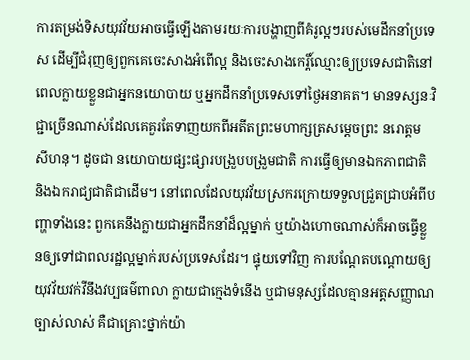ការតម្រង់ទិសយុវវ័យអាចធ្វើឡើងតាមរយៈការបង្ហាញពីគំរូល្អៗរបស់មេដឹកនាំប្រទេស ដើម្បីជំរុញឲ្យពួកគេចេះសាងអំពើល្អ និងចេះសាងកេរ្តិ៍ឈ្មោះឲ្យប្រទេសជាតិនៅពេលក្លាយខ្លួនជាអ្នកនយោបាយ ឬអ្នកដឹកនាំប្រទេសទៅថ្ងៃអនាគត។ មានទស្សនៈវិជ្ជាច្រើនណាស់ដែលគេគួរតែទាញយកពីអតីតព្រះមហាក្សត្រសម្តេចព្រះ នរោត្តម សីហនុ។ ដូចជា នយោបាយផ្សះផ្សារបង្រួបបង្រួមជាតិ ការធ្វើឲ្យមានឯកភាពជាតិ និងឯករាជ្យជាតិជាដើម។ នៅពេលដែលយុវវ័យស្រករក្រោយទទួលជ្រួតជ្រាបអំពីបញ្ហាទាំងនេះ ពួកគេនឹងក្លាយជាអ្នកដឹកនាំដ៏ល្អម្នាក់ ឬយ៉ាងហោចណាស់ក៏អាចធ្វើខ្លួនឲ្យទៅជាពលរដ្ឋល្អម្នាក់របស់ប្រទេសដែរ។ ផ្ទុយទៅវិញ ការបណ្តែតបណ្តោយឲ្យយុវវ័យវក់វីនឹងវប្បធម៌ពាលា ក្លាយជាក្មេងទំនើង ឬជាមនុស្សដែលគ្មានអត្តសញ្ញាណច្បាស់លាស់ គឺជាគ្រោះថ្នាក់យ៉ា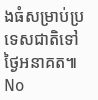ងធំសម្រាប់ប្រទេសជាតិទៅថ្ងៃអនាគត៕
No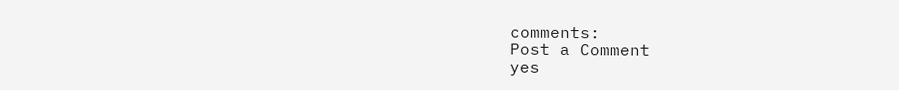comments:
Post a Comment
yes